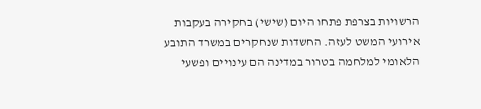הרשויות בצרפת פתחו היום (שישי) בחקירה בעקבות אירועי המשט לעזה. החשדות שנחקרים במשרד התובע הלאומי למלחמה בטרור במדינה הם עינויים ופשעי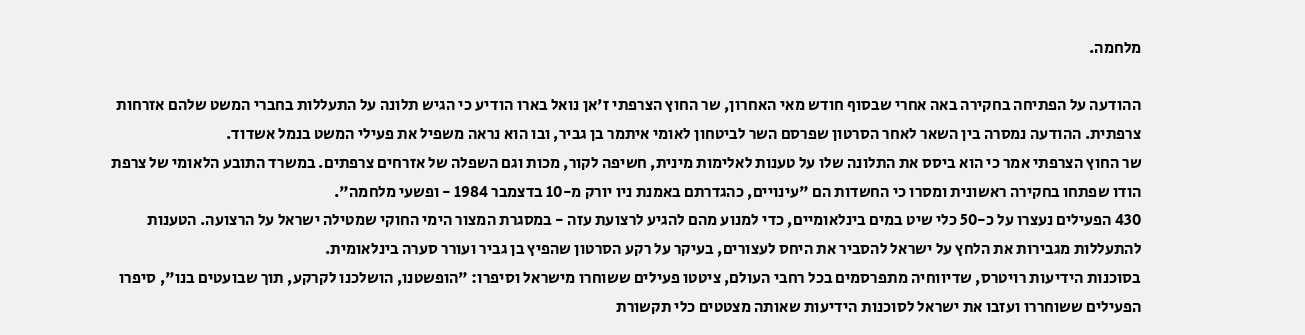מלחמה.

ההודעה על הפתיחה בחקירה באה אחרי שבסוף חודש מאי האחרון, שר החוץ הצרפתי ז'אן נואל בארו הודיע כי הגיש תלונה על התעללות בחברי המשט שלהם אזרחות צרפתית. ההודעה נמסרה בין השאר לאחר הסרטון שפרסם השר לביטחון לאומי איתמר בן גביר, ובו הוא נראה משפיל את פעילי המשט בנמל אשדוד.
שר החוץ הצרפתי אמר כי הוא ביסס את התלונה שלו על טענות לאלימות מינית, חשיפה לקור, מכות וגם השפלה של אזרחים צרפתים. במשרד התובע הלאומי של צרפת הודו שפתחו בחקירה ראשונית ומסרו כי החשדות הם "עינויים, כהגדרתם באמנת ניו יורק מ-10 בדצמבר 1984 - ופשעי מלחמה".
430 הפעילים נעצרו על כ-50 כלי שיט במים בינלאומיים, כדי למנוע מהם להגיע לרצועת עזה - במסגרת המצור הימי החוקי שמטילה ישראל על הרצועה. הטענות להתעללות מגבירות את הלחץ על ישראל להסביר את היחס לעצורים, בעיקר על רקע הסרטון שהפיץ בן גביר ועורר סערה בינלאומית.
בסוכנות הידיעות רויטרס, שדיווחיה מתפרסמים בכל רחבי העולם, ציטטו פעילים ששוחרו מישראל וסיפרו: "הופשטנו, הושלכנו לקרקע, תוך שבועטים בנו", סיפרו הפעילים ששוחררו ועזבו את ישראל לסוכנות הידיעות שאותה מצטטים כלי תקשורת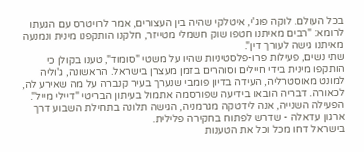בכל העולם. לוקה פוג'י, איטלקי שהיה בין העצורים, אמר לרויטרס עם הגעתו לרומא: "רבים מאיתנו חטפו שוק חשמלי מטייזר, חלקנו הותקפנו מינית ונמנעה מאיתנו גישה לעורך דין".
שתי נשים, פעילות פרו-פלסטיניות שהיו על משטי "סומוד", טענו בקולן כי הותקפו מינית בידי חיילים וסוהרים בזמן מעצרן בישראל. הראשונה, ג'וליה למונט מאוסטרליה, העידה בדיון פומבי שנערך בעיר קנברה על מה שאירע לה, לכאורה. דבריה הובאו בידיעה שפורסמה אתמול בעיתון הבריטי "דיילי מייל". הפעילה השנייה, אנה לידטקה מגרמניה, הגישה תלונה בתחילת השבוע דרך ארגון עדאלה - שדרש לפתוח בחקירה פלילית.
בישראל דחו מכל וכל את הטענות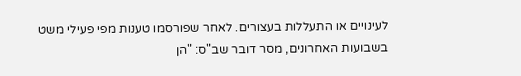לעינויים או התעללות בעצורים. לאחר שפורסמו טענות מפי פעילי משט בשבועות האחרונים, מסר דובר שב"ס: "הן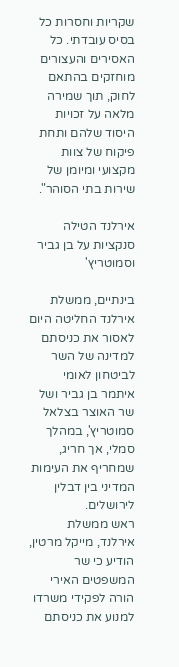שקריות וחסרות כל בסיס עובדתי. כל האסירים והעצורים מוחזקים בהתאם לחוק, תוך שמירה מלאה על זכויות היסוד שלהם ותחת פיקוח של צוות מקצועי ומיומן של שירות בתי הסוהר".

אירלנד הטילה סנקציות על בן גביר וסמוטריץ'

בינתיים, ממשלת אירלנד החליטה היום לאסור את כניסתם למדינה של השר לביטחון לאומי איתמר בן גביר ושל שר האוצר בצלאל סמוטריץ', במהלך סמלי, אך חריג, שמחריף את העימות המדיני בין דבלין לירושלים.
ראש ממשלת אירלנד, מייקל מרטין, הודיע כי שר המשפטים האירי הורה לפקידי משרדו למנוע את כניסתם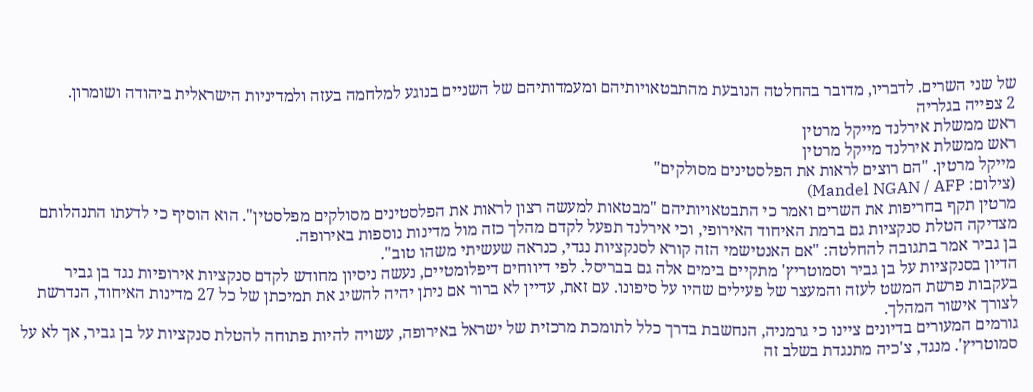של שני השרים. לדבריו, מדובר בהחלטה הנובעת מהתבטאויותיהם ומעמדותיהם של השניים בנוגע למלחמה בעזה ולמדיניות הישראלית ביהודה ושומרון.
2 צפייה בגלריה
ראש ממשלת אירלנד מייקל מרטין
ראש ממשלת אירלנד מייקל מרטין
מייקל מרטין. "הם רוצים לראות את הפלסטינים מסולקים"
(צילום: Mandel NGAN / AFP)
מרטין תקף בחריפות את השרים ואמר כי התבטאויותיהם "מבטאות למעשה רצון לראות את הפלסטינים מסולקים מפלסטין". הוא הוסיף כי לדעתו התנהלותם מצדיקה הטלת סנקציות גם ברמת האיחוד האירופי, וכי אירלנד תפעל לקדם מהלך כזה מול מדינות נוספות באירופה.
בן גביר אמר בתגובה להחלטה: "אם האנטישמי הזה קורא לסנקציות נגדי, כנראה שעשיתי משהו טוב".
הדיון בסנקציות על בן גביר וסמוטריץ' מתקיים בימים אלה גם בבריסל. לפי דיווחים דיפלומטיים, נעשה ניסיון מחודש לקדם סנקציות אירופיות נגד בן גביר בעקבות פרשת המשט לעזה והמעצר של פעילים שהיו על סיפונו. עם זאת, עדיין לא ברור אם ניתן יהיה להשיג את תמיכתן של כל 27 מדינות האיחוד, הנדרשת לצורך אישור המהלך.
גורמים המעורים בדיונים ציינו כי גרמניה, הנחשבת בדרך כלל לתומכת מרכזית של ישראל באירופה, עשויה להיות פתוחה להטלת סנקציות על בן גביר, אך לא על סמוטריץ'. מנגד, צ'כיה מתנגדת בשלב זה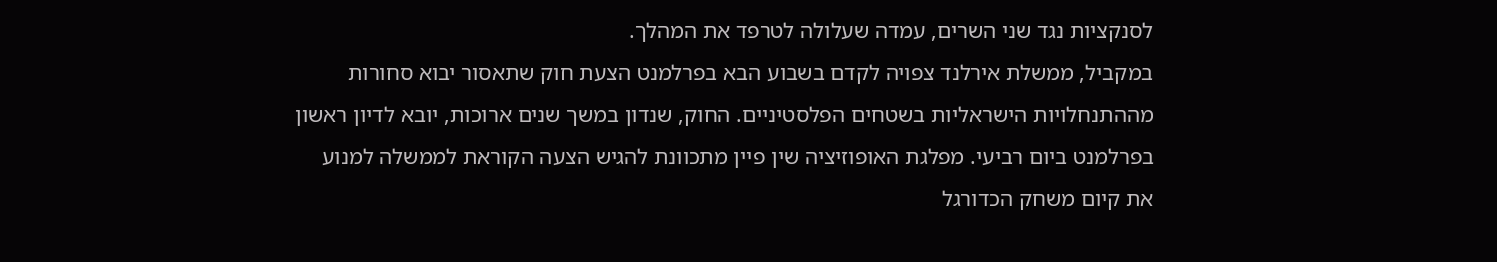לסנקציות נגד שני השרים, עמדה שעלולה לטרפד את המהלך.
במקביל, ממשלת אירלנד צפויה לקדם בשבוע הבא בפרלמנט הצעת חוק שתאסור יבוא סחורות מההתנחלויות הישראליות בשטחים הפלסטיניים. החוק, שנדון במשך שנים ארוכות, יובא לדיון ראשון בפרלמנט ביום רביעי. מפלגת האופוזיציה שין פיין מתכוונת להגיש הצעה הקוראת לממשלה למנוע את קיום משחק הכדורגל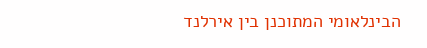הבינלאומי המתוכנן בין אירלנד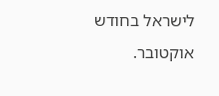לישראל בחודש אוקטובר.